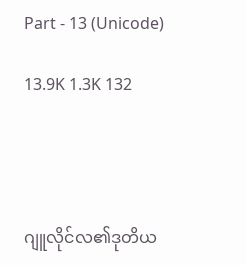Part - 13 (Unicode)

13.9K 1.3K 132




ဂျူလိုင်လ၏ဒုတိယ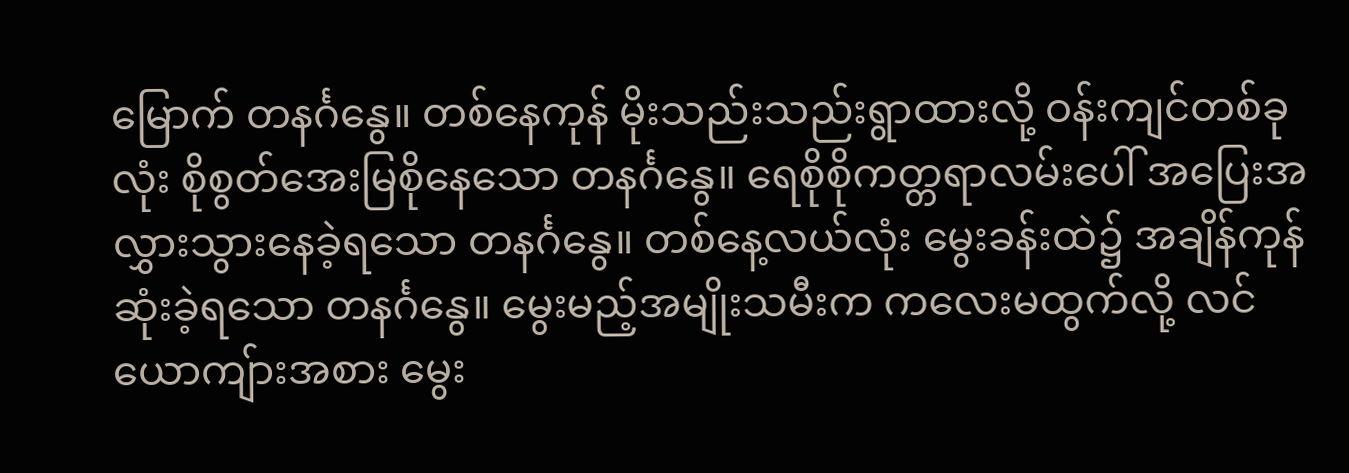မြောက် တနင်္ဂနွေ။ တစ်နေကုန် မိုးသည်းသည်းရွာထားလို့ ဝန်းကျင်တစ်ခုလုံး စိုစွတ်အေးမြစိုနေသော တနင်္ဂနွေ။ ရေစိုစိုကတ္တရာလမ်းပေါ် အပြေးအလွှားသွားနေခဲ့ရသော တနင်္ဂနွေ။ တစ်နေ့လယ်လုံး မွေးခန်းထဲ၌ အချိန်ကုန်ဆုံးခဲ့ရသော တနင်္ဂနွေ။ မွေးမည့်အမျိုးသမီးက ကလေးမထွက်လို့ လင်ယောကျ်ားအစား မွေး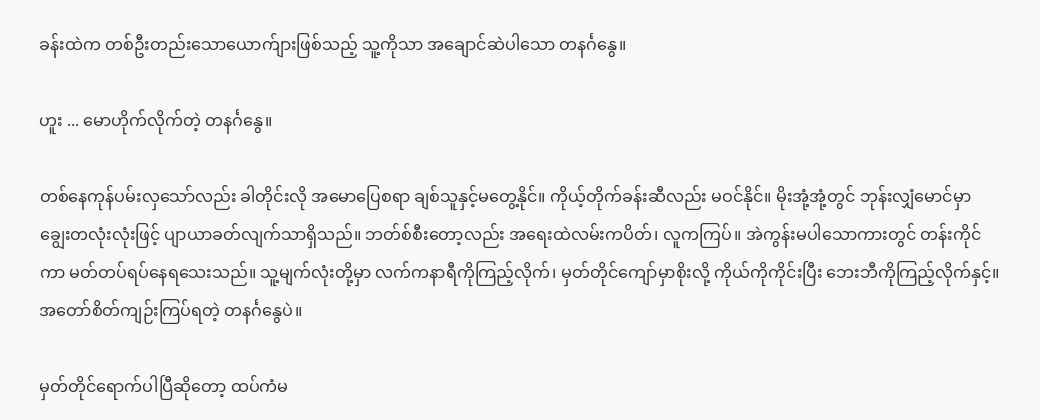ခန်းထဲက တစ်ဦးတည်းသောယောက်ျားဖြစ်သည့် သူ့ကိုသာ အချောင်ဆဲပါသော တနင်္ဂနွေ။

ဟူး ... မောဟိုက်လိုက်တဲ့ တနင်္ဂနွေ။

တစ်နေကုန်ပမ်းလှသော်လည်း ခါတိုင်းလို အမောပြေစရာ ချစ်သူနှင့်မတွေ့နိုင်။ ကိုယ့်တိုက်ခန်းဆီလည်း မဝင်နိုင်။ မိုးအုံ့အုံ့တွင် ဘုန်းလျှံမောင်မှာ ချွေးတလုံးလုံးဖြင့် ပျာယာခတ်လျက်သာရှိသည်။ ဘတ်စ်စီးတော့လည်း အရေးထဲလမ်းကပိတ်၊ လူကကြပ်။ အဲကွန်းမပါသောကားတွင် တန်းကိုင်ကာ မတ်တပ်ရပ်နေရသေးသည်။ သူ့မျက်လုံးတို့မှာ လက်ကနာရီကိုကြည့်လိုက်၊ မှတ်တိုင်ကျော်မှာစိုးလို့ ကိုယ်ကိုကိုင်းပြီး ဘေးဘီကိုကြည့်လိုက်နှင့်။ အတော်စိတ်ကျဉ်းကြပ်ရတဲ့ တနင်္ဂနွေပဲ။

မှတ်တိုင်ရောက်ပါပြီဆိုတော့ ထပ်ကံမ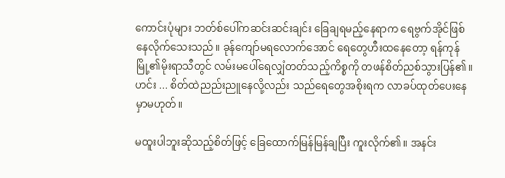ကောင်းပုံများ ဘတ်စ်ပေါ်ကဆင်းဆင်းချင်း ခြေချရမည့်နေရာက ရေဗွက်အိုင်ဖြစ်နေလိုက်သေးသည်။ ခုန်ကျော်မရလောက်အောင် ရေတွေဟီးထနေတော့ ရန်ကုန်မြို့၏မိုးရာသီတွင် လမ်းမပေါ်ရေလျှံတတ်သည့်ကိစ္စကို တဖန်စိတ်ညစ်သွားပြန်၏။ ဟင်း ... စိတ်ထဲညည်းညူနေလို့လည်း သည်ရေတွေအစိုးရက လာခပ်ထုတ်ပေးနေမှာမဟုတ်။

မထူးပါဘူးဆိုသည့်စိတ်ဖြင့် ခြေထောက်မြန်မြန်ချပြီး ကူးလိုက်၏။ အနင်း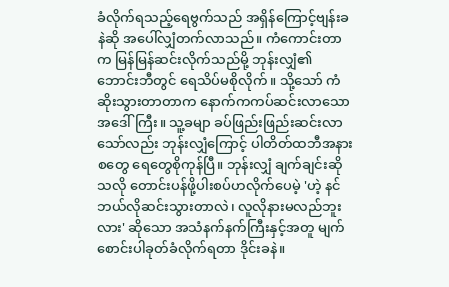ခံလိုက်ရသည့်ရေဗွက်သည် အရှိန်ကြောင့်ဗျန်းခနဲဆို အပေါ်လျှံတက်လာသည်။ ကံကောင်းတာက မြန်မြန်ဆင်းလိုက်သည်မို့ ဘုန်းလျှံ၏ဘောင်းဘီတွင် ရေသိပ်မစိုလိုက်။ သို့သော် ကံဆိုးသွားတာတာက နောက်ကကပ်ဆင်းလာသော အဒေါ်ကြီး။ သူ့ခမျာ ခပ်ဖြည်းဖြည်းဆင်းလာသော်လည်း ဘုန်းလျှံကြောင့် ပါတိတ်ထဘီအနားစတွေ ရေတွေစိုကုန်ပြီ။ ဘုန်းလျှံ ချက်ချင်းဆိုသလို တောင်းပန်ဖို့ပါးစပ်ဟလိုက်ပေမဲ့ 'ဟဲ့ နင်ဘယ်လိုဆင်းသွားတာလဲ၊ လူလိုနားမလည်ဘူးလား' ဆိုသော အသံနက်နက်ကြီးနှင့်အတူ မျက်စောင်းပါခုတ်ခံလိုက်ရတာ ဒိုင်းခနဲ။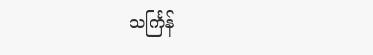သင်္ကြန်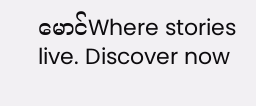မောင်Where stories live. Discover now